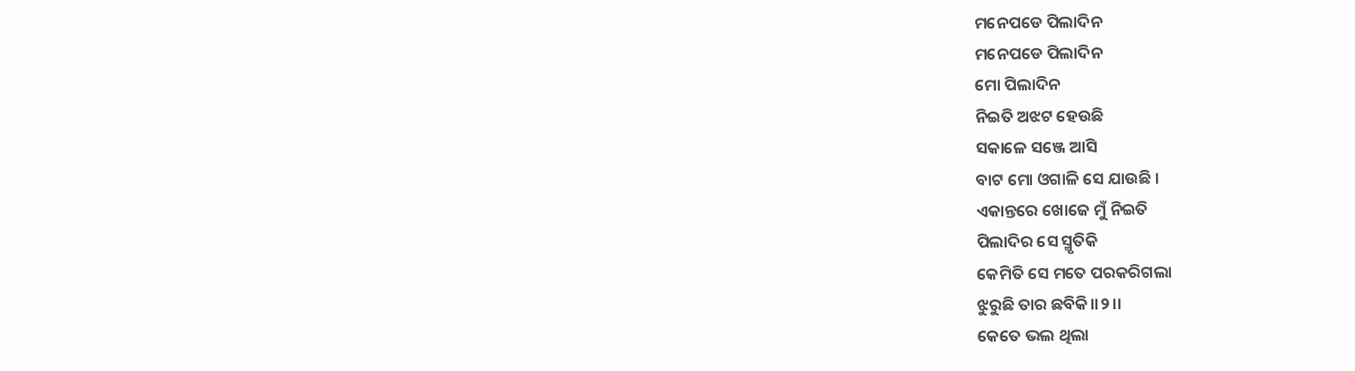ମନେପଡେ ପିଲାଦିନ
ମନେପଡେ ପିଲାଦିନ
ମୋ ପିଲାଦିନ
ନିଇତି ଅଝଟ ହେଉଛି
ସକାଳେ ସଞ୍ଜେ ଆସି
ବାଟ ମୋ ଓଗାଳି ସେ ଯାଉଛି ।
ଏକାନ୍ତରେ ଖୋଜେ ମୁଁ ନିଇତି
ପିଲାଦିର ସେ ସ୍ମୃତିକି
କେମିତି ସେ ମତେ ପରକରିଗଲା
ଝୁରୁଛି ତାର ଛବିକି।।୨।।
କେତେ ଭଲ ଥିଲା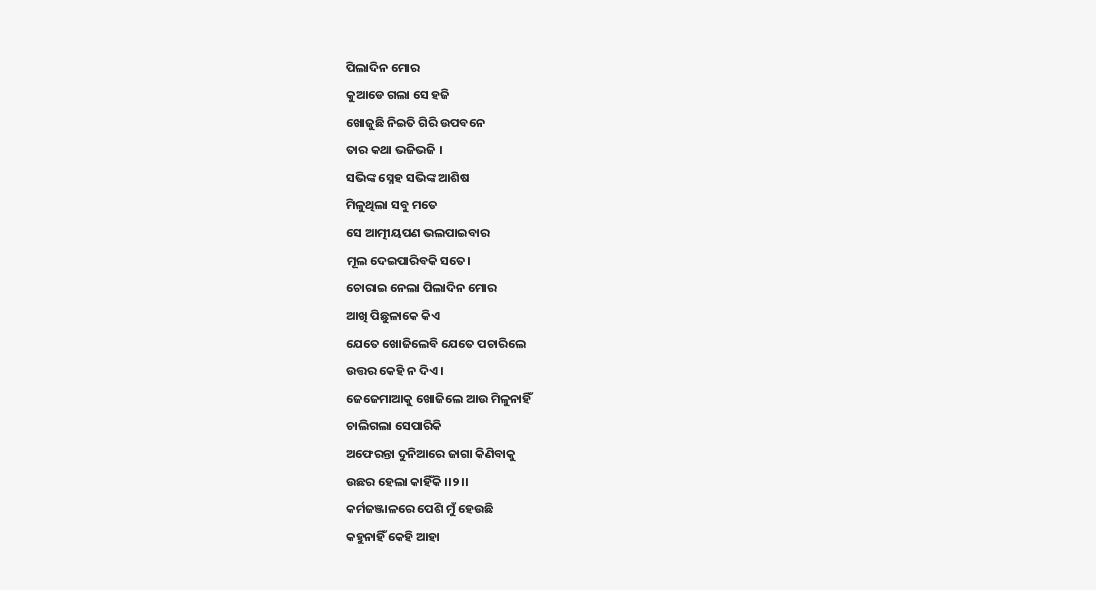ପିଲାଦିନ ମୋର
କୁଆଡେ ଗଲା ସେ ହଜି
ଖୋଜୁଛି ନିଇତି ଗିରି ଉପବନେ
ତାର କଥା ଭଜିଭଜି ।
ସଭିଙ୍କ ସ୍ନେହ ସଭିଙ୍କ ଆଶିଷ
ମିଳୁଥିଲା ସବୁ ମତେ
ସେ ଆତ୍ମୀୟପଣ ଭଲପାଇବାର
ମୂଲ ଦେଇପାରିବକି ସତେ।
ଚୋରାଇ ନେଲା ପିଲାଦିନ ମୋର
ଆଖି ପିଛୁଳାକେ କିଏ
ଯେତେ ଖୋଜିଲେବି ଯେତେ ପଚାରିଲେ
ଉତ୍ତର କେହି ନ ଦିଏ ।
ଜେଜେମାଆକୁ ଖୋଜିଲେ ଆଉ ମିଳୁନାହିଁ
ଚାଲିଗଲା ସେପାରିକି
ଅଫେରନ୍ତା ଦୁନିଆରେ ଜାଗା କିଣିବାକୁ
ଉଛର ହେଲା କାହିଁକି ।।୨।।
କର୍ମଜଞ୍ଜାଳରେ ପେଶି ମୁଁ ହେଉଛି
କହୁନାହିଁ କେହି ଆହା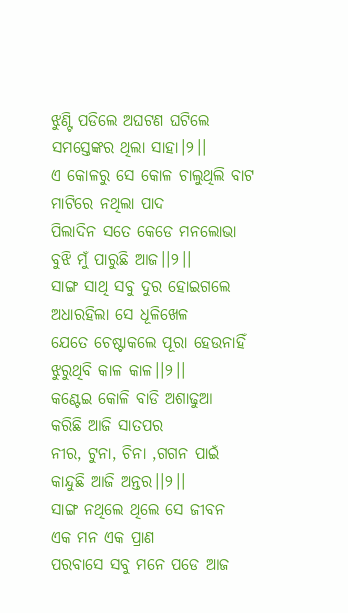ଝୁଣ୍ଟି ପଡିଲେ ଅଘଟଣ ଘଟିଲେ
ସମସ୍ତେଙ୍କର ଥିଲା ସାହା।୨।।
ଏ କୋଳରୁ ସେ କୋଳ ଚାଲୁଥିଲି ବାଟ
ମାଟିରେ ନଥିଲା ପାଦ
ପିଲାଦିନ ସତେ କେଡେ ମନଲୋଭା
ବୁଝି ମୁଁ ପାରୁଛି ଆଜ।।୨।।
ସାଙ୍ଗ ସାଥି ସବୁ ଦୁର ହୋଇଗଲେ
ଅଧାରହିଲା ସେ ଧୂଳିଖେଳ
ଯେତେ ଚେଷ୍ଟାକଲେ ପୂରା ହେଉନାହିଁ
ଝୁରୁଥିବି କାଳ କାଳ।।୨।।
କଣ୍ଟେଇ କୋଳି ବାଡି ଅଶାଢୁଆ
କରିଛି ଆଜି ସାତପର
ନୀର, ଟୁନା, ଚିନା ,ଗଗନ ପାଇଁ
କାନ୍ଦୁଛି ଆଜି ଅନ୍ତର।।୨।।
ସାଙ୍ଗ ନଥିଲେ ଥିଲେ ସେ ଜୀବନ
ଏକ ମନ ଏକ ପ୍ରାଣ
ପରବାସେ ସବୁ ମନେ ପଡେ ଆଜ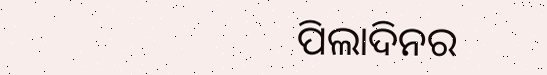ପିଲାଦିନର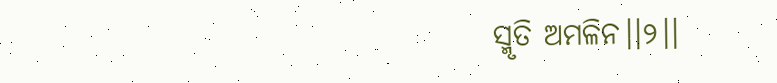ସ୍ମୃତି ଅମଳିନ।।୨।।